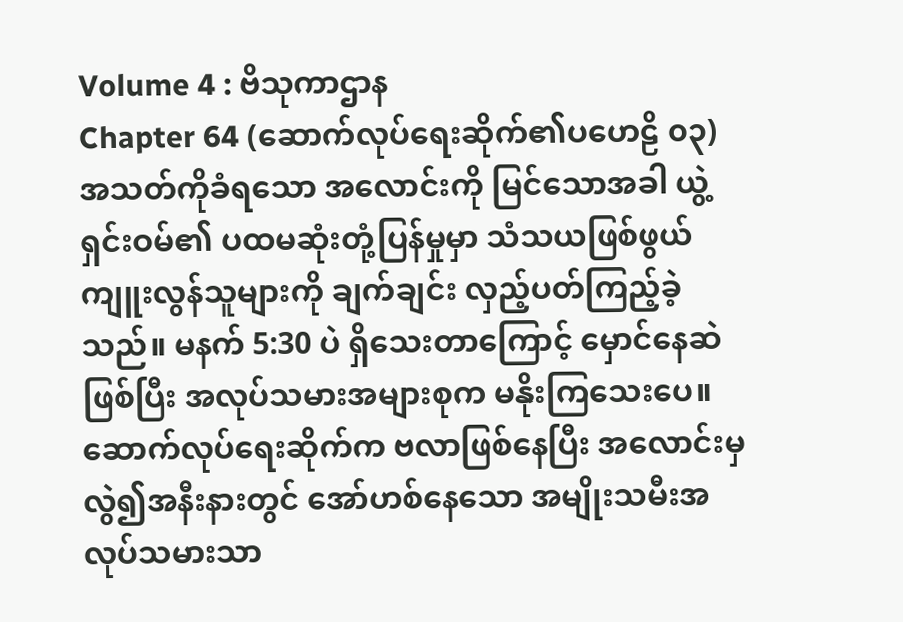Volume 4 : ဗိသုကာဌာန
Chapter 64 (ဆောက်လုပ်ရေးဆိုက်၏ပဟေဠိ ၀၃)
အသတ်ကိုခံရသော အလောင်းကို မြင်သောအခါ ယွဲ့ရှင်းဝမ်၏ ပထမဆုံးတုံ့ပြန်မှုမှာ သံသယဖြစ်ဖွယ် ကျူးလွန်သူများကို ချက်ချင်း လှည့်ပတ်ကြည့်ခဲ့သည်။ မနက် 5:30 ပဲ ရှိသေးတာကြောင့် မှောင်နေဆဲဖြစ်ပြီး အလုပ်သမားအများစုက မနိုးကြသေးပေ။ ဆောက်လုပ်ရေးဆိုက်က ဗလာဖြစ်နေပြီး အလောင်းမှလွဲ၍အနီးနားတွင် အော်ဟစ်နေသော အမျိုးသမီးအလုပ်သမားသာ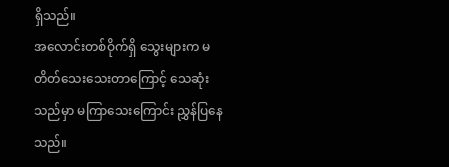ရှိသည်။
အလောင်းတစ်ဝိုက်ရှိ သွေးများက မတိတ်သေးသေးတာကြောင့် သေဆုံးသည်မှာ မကြာသေးကြောင်း ညွှန်ပြနေသည်။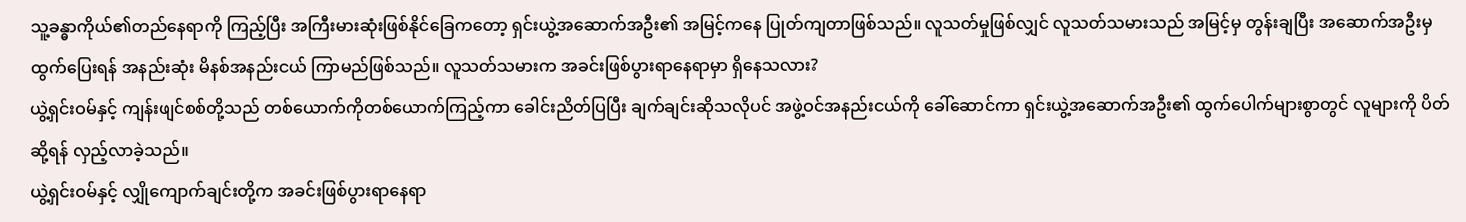သူ့ခန္ဓာကိုယ်၏တည်နေရာကို ကြည့်ပြီး အကြီးမားဆုံးဖြစ်နိုင်ခြေကတော့ ရှင်းယွဲ့အဆောက်အဦး၏ အမြင့်ကနေ ပြုတ်ကျတာဖြစ်သည်။ လူသတ်မှုဖြစ်လျှင် လူသတ်သမားသည် အမြင့်မှ တွန်းချပြီး အဆောက်အဦးမှ ထွက်ပြေးရန် အနည်းဆုံး မိနစ်အနည်းငယ် ကြာမည်ဖြစ်သည်။ လူသတ်သမားက အခင်းဖြစ်ပွားရာနေရာမှာ ရှိနေသလား?
ယွဲ့ရှင်းဝမ်နှင့် ကျန်းဖျင်စစ်တို့သည် တစ်ယောက်ကိုတစ်ယောက်ကြည့်ကာ ခေါင်းညိတ်ပြပြီး ချက်ချင်းဆိုသလိုပင် အဖွဲ့ဝင်အနည်းငယ်ကို ခေါ်ဆောင်ကာ ရှင်းယွဲ့အဆောက်အဦး၏ ထွက်ပေါက်များစွာတွင် လူများကို ပိတ်ဆို့ရန် လှည့်လာခဲ့သည်။
ယွဲ့ရှင်းဝမ်နှင့် လျှိုကျောက်ချင်းတို့က အခင်းဖြစ်ပွားရာနေရာ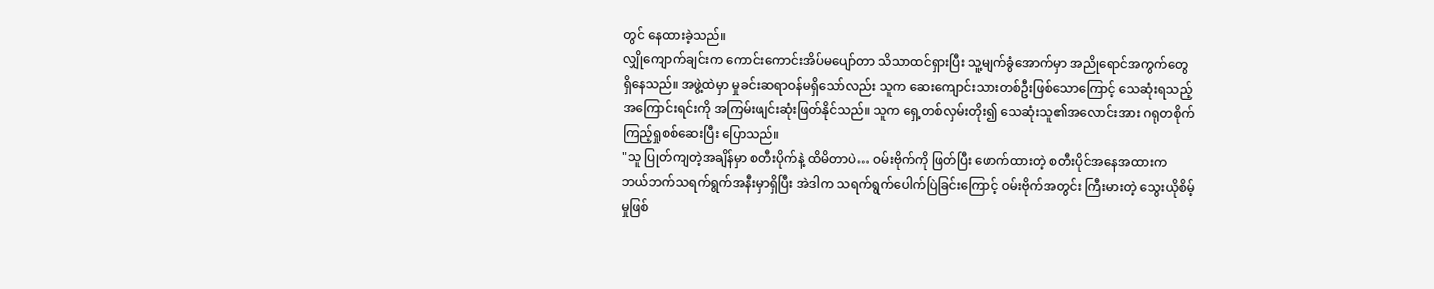တွင် နေထားခဲ့သည်။
လျှိုကျောက်ချင်းက ကောင်းကောင်းအိပ်မပျော်တာ သိသာထင်ရှားပြီး သူ့မျက်ခွံအောက်မှာ အညိုရောင်အကွက်တွေ ရှိနေသည်။ အဖွဲ့ထဲမှာ မှုခင်းဆရာဝန်မရှိသော်လည်း သူက ဆေးကျောင်းသားတစ်ဦးဖြစ်သောကြောင့် သေဆုံးရသည့်အကြောင်းရင်းကို အကြမ်းဖျင်းဆုံးဖြတ်နိုင်သည်။ သူက ရှေ့တစ်လှမ်းတိုး၍ သေဆုံးသူ၏အလောင်းအား ဂရုတစိုက်ကြည့်ရှုစစ်ဆေးပြီး ပြောသည်။
"သူ ပြုတ်ကျတဲ့အချိန်မှာ စတီးပိုက်နဲ့ ထိမိတာပဲ… ဝမ်းဗိုက်ကို ဖြတ်ပြီး ဖောက်ထားတဲ့ စတီးပိုင်အနေအထားက ဘယ်ဘက်သရက်ရွက်အနီးမှာရှိပြီး အဲဒါက သရက်ရွက်ပေါက်ပြဲခြင်းကြောင့် ဝမ်းဗိုက်အတွင်း ကြီးမားတဲ့ သွေးယိုစိမ့်မှုဖြစ်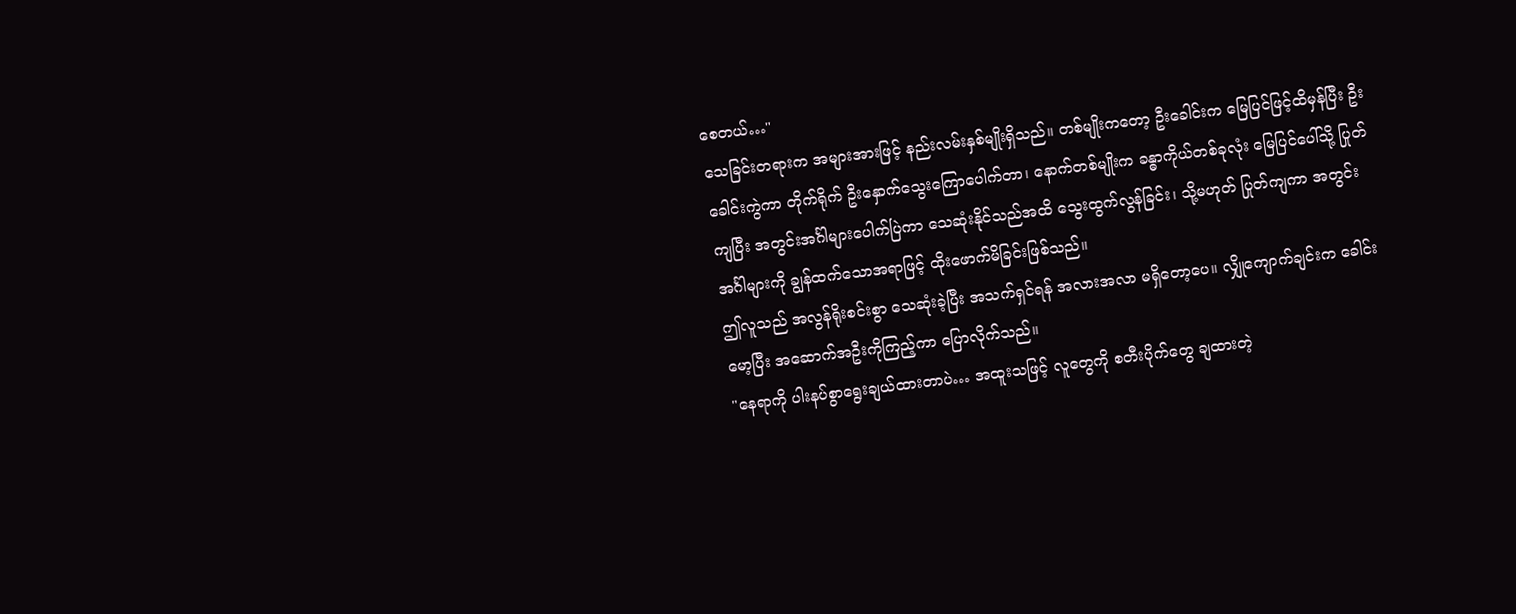စေတယ်…"
သေခြင်းတရားက အများအားဖြင့် နည်းလမ်းနှစ်မျိုးရှိသည်။ တစ်မျိုးကတော့ ဦးခေါင်းက မြေပြင်ဖြင့်ထိမှန်ပြီး ဦးခေါင်းကွဲကာ တိုက်ရိုက် ဦးနှောက်သွေးကြောပေါက်တာ၊ နောက်တစ်မျိုးက ခန္ဓာကိုယ်တစ်ခုလုံး မြေပြင်ပေါ်သို့ ပြုတ်ကျပြီး အတွင်းအင်္ဂါများပေါက်ပြဲကာ သေဆုံးနိုင်သည်အထိ သွေးထွက်လွန်ခြင်း၊ သို့မဟုတ် ပြုတ်ကျကာ အတွင်းအင်္ဂါများကို ချွန်ထက်သောအရာဖြင့် ထိုးဖောက်မိခြင်းဖြစ်သည်။
ဤလူသည် အလွန်ရိုးစင်းစွာ သေဆုံးခဲ့ပြီး အသက်ရှင်ရန် အလားအလာ မရှိတော့ပေ။ လျှိုကျောက်ချင်းက ခေါင်းမော့ပြီး အဆောက်အဦးကိုကြည့်ကာ ပြောလိုက်သည်။
"နေရာကို ပါးနပ်စွာရွေးချယ်ထားတာပဲ… အထူးသဖြင့် လူတွေကို စတီးပိုက်တွေ ချထားတဲ့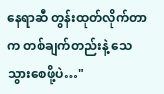နေရာဆီ တွန်းထုတ်လိုက်တာက တစ်ချက်တည်းနဲ့ သေသွားစေဖို့ပဲ…"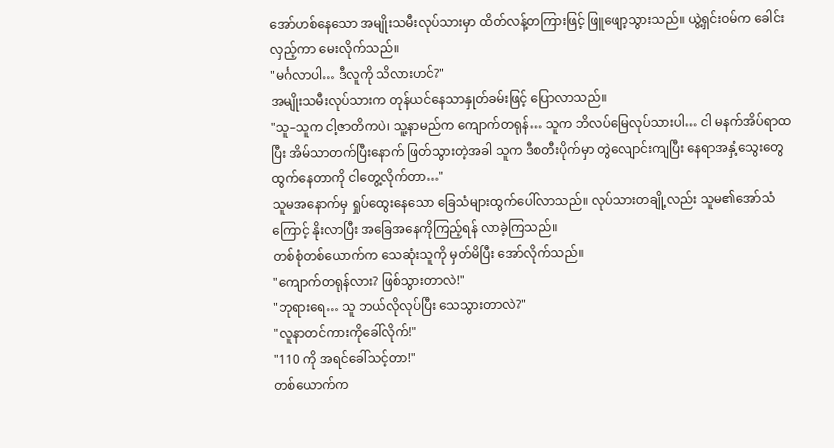အော်ဟစ်နေသော အမျိုးသမီးလုပ်သားမှာ ထိတ်လန့်တကြားဖြင့် ဖြူဖျော့သွားသည်။ ယွဲ့ရှင်းဝမ်က ခေါင်းလှည့်ကာ မေးလိုက်သည်။
"မင်္ဂလာပါ… ဒီလူကို သိလားဟင်?"
အမျိုးသမီးလုပ်သားက တုန်ယင်နေသာနှုတ်ခမ်းဖြင့် ပြောလာသည်။
"သူ–သူက ငါ့ဇာတိကပဲ၊ သူ့နာမည်က ကျောက်တရုန်… သူက ဘိလပ်မြေလုပ်သားပါ… ငါ မနက်အိပ်ရာထပြီး အိမ်သာတက်ပြီးနောက် ဖြတ်သွားတဲ့အခါ သူက ဒီစတီးပိုက်မှာ တွဲလျောင်းကျပြီး နေရာအနှံ့သွေးတွေထွက်နေတာကို ငါတွေ့လိုက်တာ…"
သူမအနောက်မှ ရှုပ်ထွေးနေသော ခြေသံများထွက်ပေါ်လာသည်။ လုပ်သားတချို့လည်း သူမ၏အော်သံကြောင့် နိုးလာပြီး အခြေအနေကိုကြည့်ရန် လာခဲ့ကြသည်။
တစ်စုံတစ်ယောက်က သေဆုံးသူကို မှတ်မိပြီး အော်လိုက်သည်။
"ကျောက်တရုန်လား? ဖြစ်သွားတာလဲ!"
"ဘုရားရေ… သူ ဘယ်လိုလုပ်ပြီး သေသွားတာလဲ?"
"လူနာတင်ကားကိုခေါ်လိုက်!"
"110 ကို အရင်ခေါ်သင့်တာ!"
တစ်ယောက်က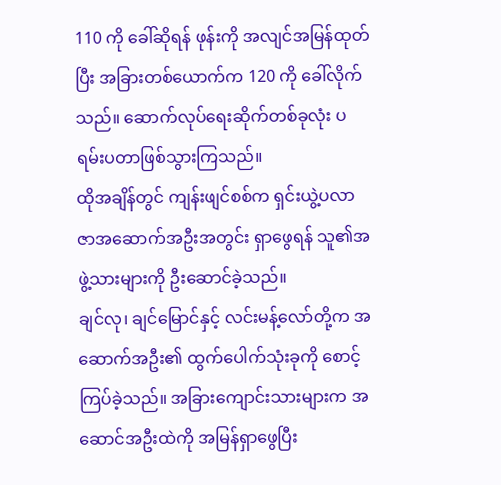110 ကို ခေါ်ဆိုရန် ဖုန်းကို အလျင်အမြန်ထုတ်ပြီး အခြားတစ်ယောက်က 120 ကို ခေါ်လိုက်သည်။ ဆောက်လုပ်ရေးဆိုက်တစ်ခုလုံး ပရမ်းပတာဖြစ်သွားကြသည်။
ထိုအချိန်တွင် ကျန်းဖျင်စစ်က ရှင်းယွဲ့ပလာဇာအဆောက်အဦးအတွင်း ရှာဖွေရန် သူ၏အဖွဲ့သားများကို ဦးဆောင်ခဲ့သည်။
ချင်လု၊ ချင်မြောင်နှင့် လင်းမန့်လော်တို့က အဆောက်အဦး၏ ထွက်ပေါက်သုံးခုကို စောင့်ကြပ်ခဲ့သည်။ အခြားကျောင်းသားများက အဆောင်အဦးထဲကို အမြန်ရှာဖွေပြီး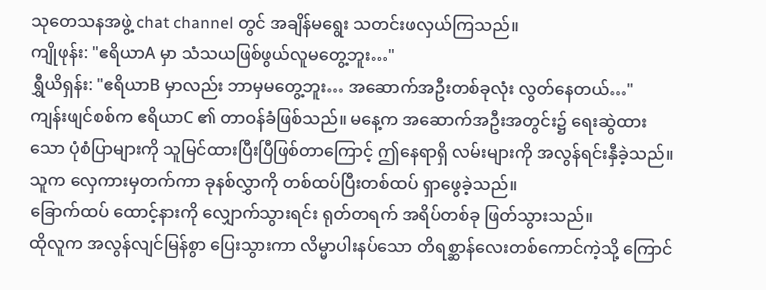သုတေသနအဖွဲ့ chat channel တွင် အချိန်မရွေး သတင်းဖလှယ်ကြသည်။
ကျိုဖုန်း: "ဧရိယာA မှာ သံသယဖြစ်ဖွယ်လူမတွေ့ဘူး…"
ရွှီယိရှန်း: "ဧရိယာB မှာလည်း ဘာမှမတွေ့ဘူး… အဆောက်အဦးတစ်ခုလုံး လွတ်နေတယ်…"
ကျန်းဖျင်စစ်က ဧရိယာC ၏ တာဝန်ခံဖြစ်သည်။ မနေ့က အဆောက်အဦးအတွင်း၌ ရေးဆွဲထားသော ပုံစံပြာများကို သူမြင်ထားပြီးပြီဖြစ်တာကြောင့် ဤနေရာရှိ လမ်းများကို အလွန်ရင်းနှီခဲ့သည်။ သူက လှေကားမှတက်ကာ ခုနစ်လွှာကို တစ်ထပ်ပြီးတစ်ထပ် ရှာဖွေခဲ့သည်။
ခြောက်ထပ် ထောင့်နားကို လျှောက်သွားရင်း ရုတ်တရက် အရိပ်တစ်ခု ဖြတ်သွားသည်။
ထိုလူက အလွန်လျင်မြန်စွာ ပြေးသွားကာ လိမ္မာပါးနပ်သော တိရစ္ဆာန်လေးတစ်ကောင်ကဲ့သို့ ကြောင်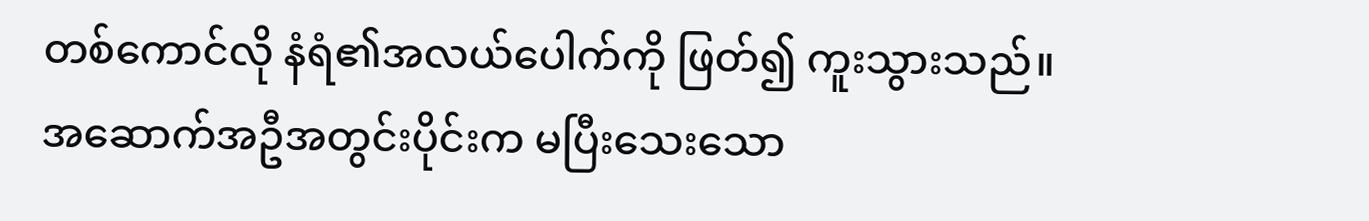တစ်ကောင်လို နံရံ၏အလယ်ပေါက်ကို ဖြတ်၍ ကူးသွားသည်။
အဆောက်အဦအတွင်းပိုင်းက မပြီးသေးသော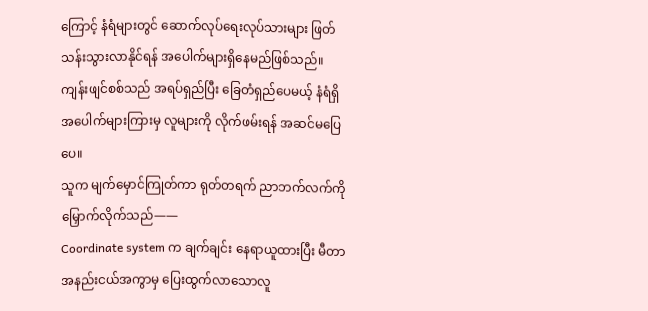ကြောင့် နံရံများတွင် ဆောက်လုပ်ရေးလုပ်သားများ ဖြတ်သန်းသွားလာနိုင်ရန် အပေါက်များရှိနေမည်ဖြစ်သည်။ ကျန်းဖျင်စစ်သည် အရပ်ရှည်ပြီး ခြေတံရှည်ပေမယ့် နံရံရှိ အပေါက်များကြားမှ လူများကို လိုက်ဖမ်းရန် အဆင်မပြေပေ။
သူက မျက်မှောင်ကြုတ်ကာ ရုတ်တရက် ညာဘက်လက်ကို မြှောက်လိုက်သည်——
Coordinate system က ချက်ချင်း နေရာယူထားပြီး မီတာ အနည်းငယ်အကွာမှ ပြေးထွက်လာသောလူ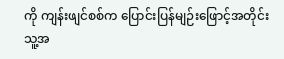ကို ကျန်းဖျင်စစ်က ပြောင်းပြန်မျဉ်းဖြောင့်အတိုင်း သူ့အ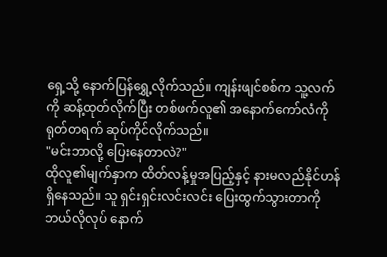ရှေ့သို့ နောက်ပြန်ရွှေ့လိုက်သည်။ ကျန်းဖျင်စစ်က သူ့လက်ကို ဆန့်ထုတ်လိုက်ပြီး တစ်ဖက်လူ၏ အနောက်ကော်လံကို ရုတ်တရက် ဆုပ်ကိုင်လိုက်သည်။
"မင်းဘာလို့ ပြေးနေတာလဲ?"
ထိုလူ၏မျက်နှာက ထိတ်လန့်မှုအပြည့်နှင့် နားမလည်နိုင်ဟန်ရှိနေသည်။ သူ ရှင်းရှင်းလင်းလင်း ပြေးထွက်သွားတာကို ဘယ်လိုလုပ် နောက်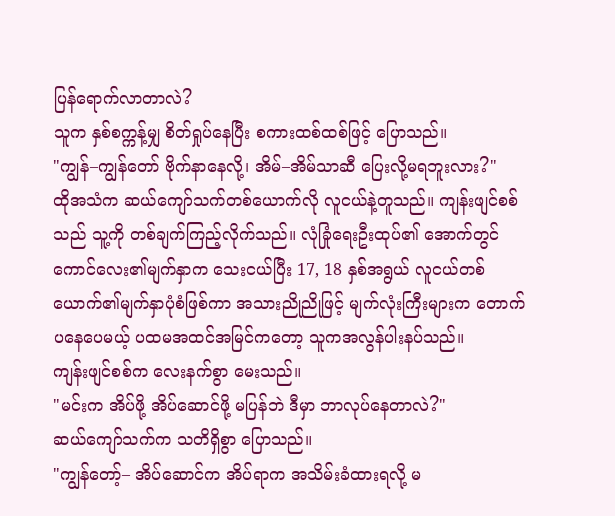ပြန်ရောက်လာတာလဲ?
သူက နှစ်စက္ကန့်မျှ စိတ်ရှုပ်နေပြီး စကားထစ်ထစ်ဖြင့် ပြောသည်။
"ကျွန်–ကျွန်တော် ဗိုက်နာနေလို့၊ အိမ်–အိမ်သာဆီ ပြေးလို့မရဘူးလား?"
ထိုအသံက ဆယ်ကျော်သက်တစ်ယောက်လို လူငယ်နဲ့တူသည်။ ကျန်းဖျင်စစ်သည် သူ့ကို တစ်ချက်ကြည့်လိုက်သည်။ လုံခြုံရေးဦးထုပ်၏ အောက်တွင် ကောင်လေး၏မျက်နှာက သေးငယ်ပြီး 17, 18 နှစ်အရွယ် လူငယ်တစ်ယောက်၏မျက်နှာပုံစံဖြစ်ကာ အသားညိုညိုဖြင့် မျက်လုံးကြီးများက တောက်ပနေပေမယ့် ပထမအထင်အမြင်ကတော့ သူကအလွန်ပါးနပ်သည်။
ကျန်းဖျင်စစ်က လေးနက်စွာ မေးသည်။
"မင်းက အိပ်ဖို့ အိပ်ဆောင်ဖို့ မပြန်ဘဲ ဒီမှာ ဘာလုပ်နေတာလဲ?"
ဆယ်ကျော်သက်က သတိရှိစွာ ပြောသည်။
"ကျွန်တော့်– အိပ်ဆောင်က အိပ်ရာက အသိမ်းခံထားရလို့ မ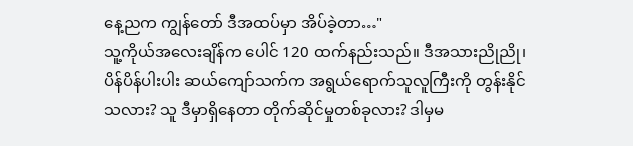နေ့ညက ကျွန်တော် ဒီအထပ်မှာ အိပ်ခဲ့တာ…"
သူ့ကိုယ်အလေးချိန်က ပေါင် 120 ထက်နည်းသည်။ ဒီအသားညိုညို၊ ပိန်ပိန်ပါးပါး ဆယ်ကျော်သက်က အရွယ်ရောက်သူလူကြီးကို တွန်းနိုင်သလား? သူ ဒီမှာရှိနေတာ တိုက်ဆိုင်မှုတစ်ခုလား? ဒါမှမ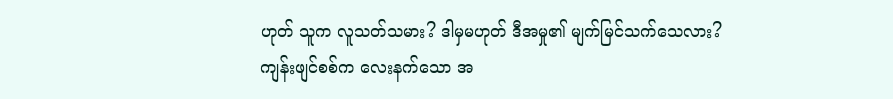ဟုတ် သူက လူသတ်သမား? ဒါမှမဟုတ် ဒီအမှု၏ မျက်မြင်သက်သေလား?
ကျန်းဖျင်စစ်က လေးနက်သော အ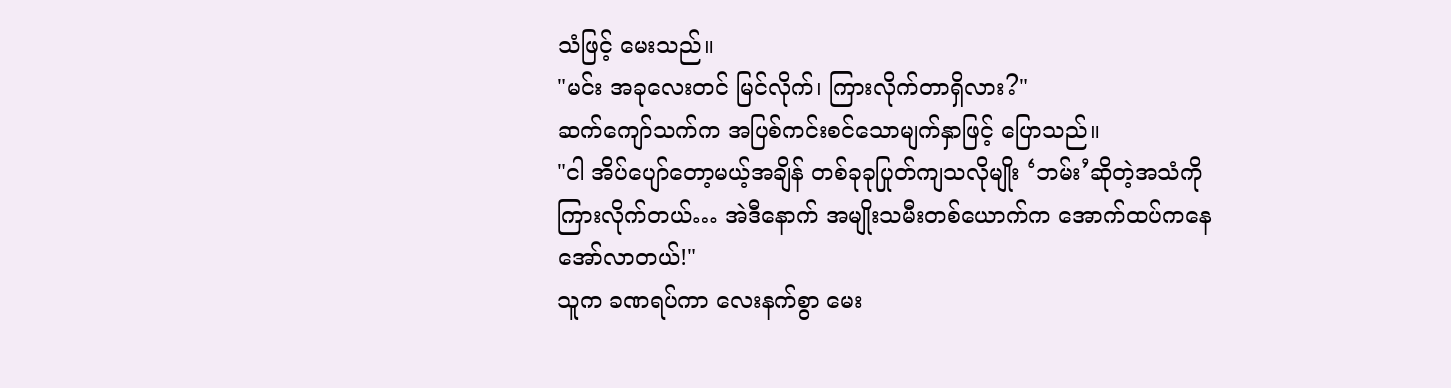သံဖြင့် မေးသည်။
"မင်း အခုလေးတင် မြင်လိုက်၊ ကြားလိုက်တာရှိလား?"
ဆက်ကျော်သက်က အပြစ်ကင်းစင်သောမျက်နှာဖြင့် ပြောသည်။
"ငါ အိပ်ပျော်တော့မယ့်အချိန် တစ်ခုခုပြုတ်ကျသလိုမျိုး ‘ဘမ်း’ဆိုတဲ့အသံကို ကြားလိုက်တယ်… အဲဒီနောက် အမျိုးသမီးတစ်ယောက်က အောက်ထပ်ကနေ အော်လာတယ်!"
သူက ခဏရပ်ကာ လေးနက်စွာ မေး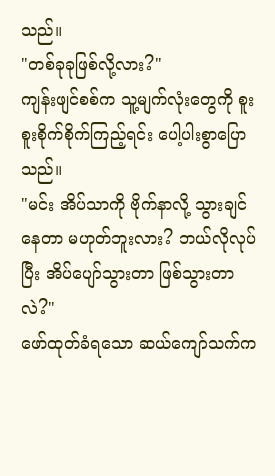သည်။
"တစ်ခုခုဖြစ်လို့လား?"
ကျန်းဖျင်စစ်က သူ့မျက်လုံးတွေကို စူးစူးစိုက်စိုက်ကြည့်ရင်း ပေါ့ပါးစွာပြောသည်။
"မင်း အိပ်သာကို ဗိုက်နာလို့ သွားချင်နေတာ မဟုတ်ဘူးလား? ဘယ်လိုလုပ်ပြီး အိပ်ပျော်သွားတာ ဖြစ်သွားတာလဲ?"
ဖော်ထုတ်ခံရသော ဆယ်ကျော်သက်က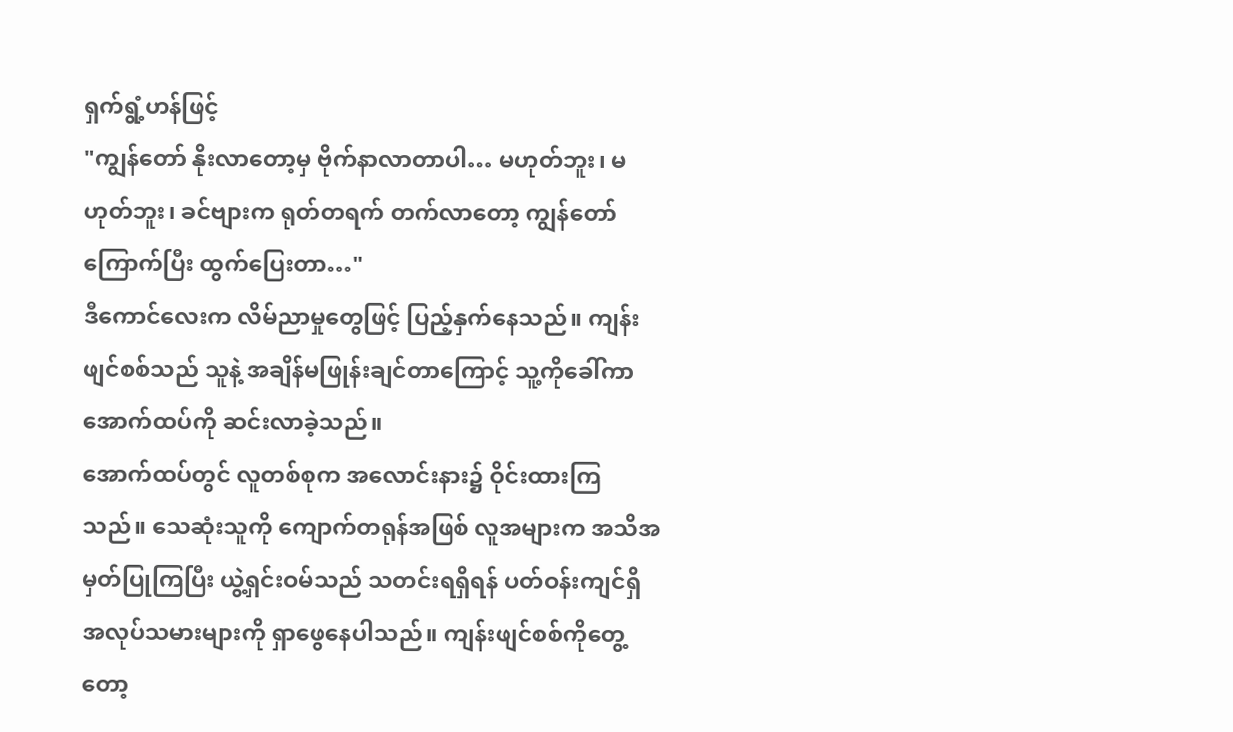ရှက်ရွံ့ဟန်ဖြင့်
"ကျွန်တော် နိုးလာတော့မှ ဗိုက်နာလာတာပါ… မဟုတ်ဘူး၊ မဟုတ်ဘူး၊ ခင်ဗျားက ရုတ်တရက် တက်လာတော့ ကျွန်တော်ကြောက်ပြီး ထွက်ပြေးတာ…"
ဒီကောင်လေးက လိမ်ညာမှုတွေဖြင့် ပြည့်နှက်နေသည်။ ကျန်းဖျင်စစ်သည် သူနဲ့ အချိန်မဖြုန်းချင်တာကြောင့် သူ့ကိုခေါ်ကာ အောက်ထပ်ကို ဆင်းလာခဲ့သည်။
အောက်ထပ်တွင် လူတစ်စုက အလောင်းနား၌ ဝိုင်းထားကြသည်။ သေဆုံးသူကို ကျောက်တရုန်အဖြစ် လူအများက အသိအမှတ်ပြုကြပြီး ယွဲ့ရှင်းဝမ်သည် သတင်းရရှိရန် ပတ်ဝန်းကျင်ရှိ အလုပ်သမားများကို ရှာဖွေနေပါသည်။ ကျန်းဖျင်စစ်ကိုတွေ့တော့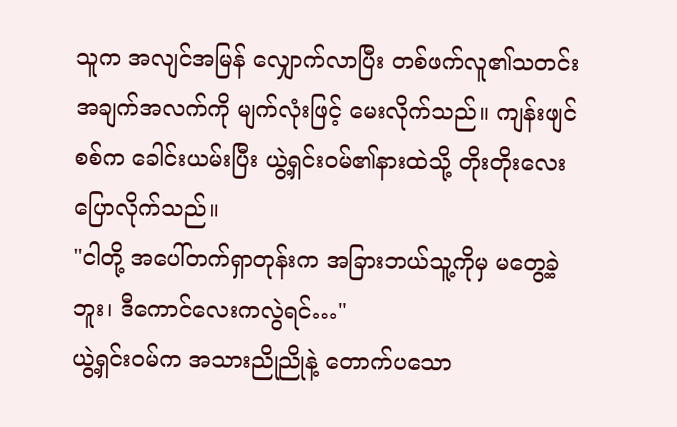သူက အလျင်အမြန် လျှောက်လာပြီး တစ်ဖက်လူ၏သတင်းအချက်အလက်ကို မျက်လုံးဖြင့် မေးလိုက်သည်။ ကျန်းဖျင်စစ်က ခေါင်းယမ်းပြီး ယွဲ့ရှင်းဝမ်၏နားထဲသို့ တိုးတိုးလေးပြောလိုက်သည်။
"ငါတို့ အပေါ်တက်ရှာတုန်းက အခြားဘယ်သူ့ကိုမှ မတွေ့ခဲ့ဘူး၊ ဒီကောင်လေးကလွဲရင်…"
ယွဲ့ရှင်းဝမ်က အသားညိုညိုနဲ့ တောက်ပသော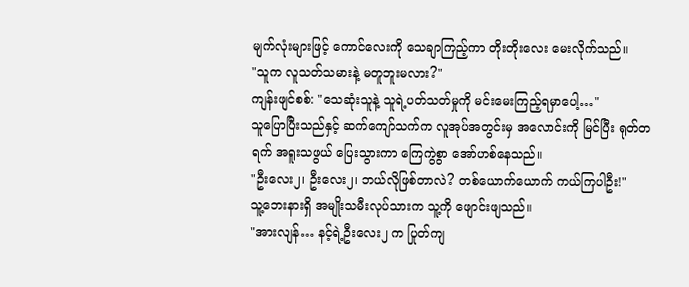မျက်လုံးများဖြင့် ကောင်လေးကို သေချာကြည့်ကာ တိုးတိုးလေး မေးလိုက်သည်။
"သူက လူသတ်သမားနဲ့ မတူဘူးမလား?"
ကျန်းဖျင်စစ်: "သေဆုံးသူနဲ့ သူရဲ့ပတ်သတ်မှုကို မင်းမေးကြည့်ရမှာပေါ့…"
သူပြောပြီးသည်နှင့် ဆက်ကျော်သက်က လူအုပ်အတွင်းမှ အလောင်းကို မြင်ပြီး ရုတ်တရက် အရူးသဖွယ် ပြေးသွားကာ ကြေကွဲစွာ အော်ဟစ်နေသည်။
"ဦးလေး၂၊ ဦးလေး၂၊ ဘယ်လိုဖြစ်တာလဲ? တစ်ယောက်ယောက် ကယ်ကြပါဦး!"
သူ့ဘေးနားရှိ အမျိုးသမီးလုပ်သားက သူ့ကို ဖျောင်းဖျသည်။
"အားလျန်… နင့်ရဲ့ဦးလေး၂ က ပြုတ်ကျ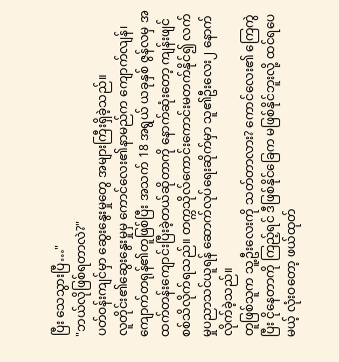ပြီး သေသွားပြီ…"
"ဘယ်လိုဖြစ်ရတာလဲ?"
ပတ်ဝန်းကျင်မှာ ဆွေးနွေးမှုတွေ အများကြီးရှိခဲ့သည်။
လူတိုင်း၏ဆွေးနွေးမှုမှ ကောင်လေး၏နာမည်က ကျောက်လျန်၊ ကျောက်တရုန်၏တူဖြစ်ပြီး အသက် 18 အရွယ် ယခုနှစ် ဇွန်လမှ အထက်တန်းကျောင်းပြီးခဲ့တယ်ဆိုတာကို နောက်ဆုံးတော့ ကျန်းဖျင်စစ်သိလိုက်ရသည်။ တက္ကသိုလ်ကောင်းကောင်းမတက်နိုင်၍ လက်မှုပညာသင်ယူရန် ဆောက်လုပ်ရေးဆိုက်မှာ သူ၏ဦးလေး၂ နောက်လိုက်ခဲ့သည်။
တူဖြစ်သူက သူ့ဦးလေးကို သတ်တာလား? ကောင်လေး၏ ကြေကွဲပြီး ငိုနေတာကို ကြည့်ရင် ဒီဖြစ်နိုင်ခြေက မဖြစ်နိုင်ဘူးလို့ ထင်ရပေမယ့် လုံးဝတော့ ဖယ်ထုတ်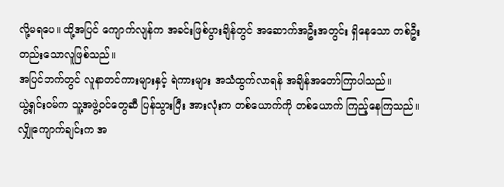လို့မရပေ။ ထို့အပြင် ကျောက်လျန်က အခင်းဖြစ်ပွားချိန်တွင် အဆောက်အဦးအတွင်း ရှိနေသော တစ်ဦးတည်းသောလူဖြစ်သည်။
အပြင်ဘက်တွင် လူနာတင်ကားများနှင့် ရဲကားများ အသံထွက်လာရန် အချိန်အတော်ကြာပါသည်။
ယွဲ့ရှင်းဝမ်က သူ့အဖွဲ့ဝင်တွေဆီ ပြန်သွားပြီး အားလုံးက တစ်ယောက်ကို တစ်ယောက် ကြည့်နေကြသည်။
လျှိုကျောက်ချင်းက အ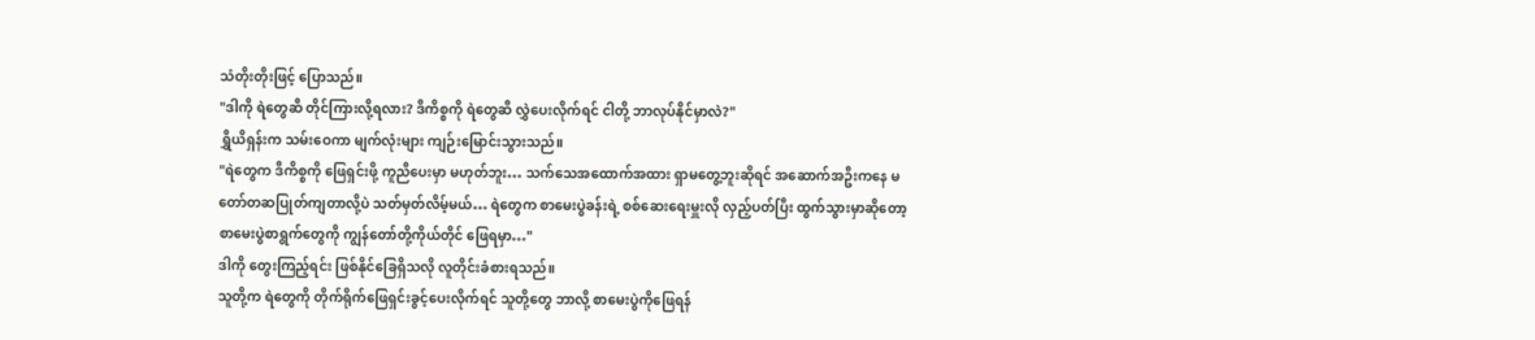သံတိုးတိုးဖြင့် ပြောသည်။
"ဒါကို ရဲတွေဆီ တိုင်ကြားလို့ရလား? ဒီကိစ္စကို ရဲတွေဆီ လွှဲပေးလိုက်ရင် ငါတို့ ဘာလုပ်နိုင်မှာလဲ?"
ရွှီယိရှန်းက သမ်းဝေကာ မျက်လုံးများ ကျဉ်းမြောင်းသွားသည်။
"ရဲတွေက ဒီကိစ္စကို ဖြေရှင်းဖို့ ကူညီပေးမှာ မဟုတ်ဘူး… သက်သေအထောက်အထား ရှာမတွေ့ဘူးဆိုရင် အဆောက်အဦးကနေ မတော်တဆပြုတ်ကျတာလို့ပဲ သတ်မှတ်လိမ့်မယ်… ရဲတွေက စာမေးပွဲခန်းရဲ့ စစ်ဆေးရေးမှူးလို လှည့်ပတ်ပြီး ထွက်သွားမှာဆိုတော့ စာမေးပွဲစာရွက်တွေကို ကျွန်တော်တို့ကိုယ်တိုင် ဖြေရမှာ…"
ဒါကို တွေးကြည့်ရင်း ဖြစ်နိုင်ခြေရှိသလို လူတိုင်းခံစားရသည်။
သူတို့က ရဲတွေကို တိုက်ရိုက်ဖြေရှင်းခွင့်ပေးလိုက်ရင် သူတို့တွေ ဘာလို့ စာမေးပွဲကိုဖြေရန်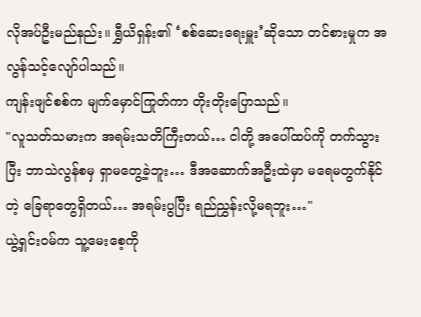လိုအပ်ဦးမည်နည်း။ ရွှီယိရှန်း၏ ‘စစ်ဆေးရေးမှူး’ဆိုသော တင်စားမှုက အလွန်သင့်လျော်ပါသည်။
ကျန်းဖျင်စစ်က မျက်မှောင်ကြုတ်ကာ တိုးတိုးပြောသည်။
"လူသတ်သမားက အရမ်းသတိကြီးတယ်… ငါတို့ အပေါ်ထပ်ကို တက်သွားပြီး ဘာသဲလွန်စမှ ရှာမတွေ့ခဲ့ဘူး… ဒီအဆောက်အဦးထဲမှာ မရေမတွက်နိုင်တဲ့ ခြေရာတွေရှိတယ်… အရမ်းပွပြီး ရည်ညွှန်းလို့မရဘူး…"
ယွဲ့ရှင်းဝမ်က သူ့မေးစေ့ကို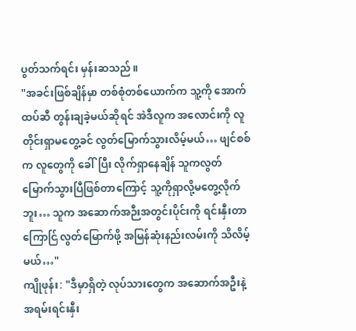ပွတ်သက်ရင်း မှန်းဆသည်။
"အခင်းဖြစ်ချိန်မှာ တစ်စုံတစ်ယောက်က သူ့ကို အောက်ထပ်ဆီ တွန်းချခဲ့မယ်ဆိုရင် အဲဒီလူက အလောင်းကို လူတိုင်းရှာမတွေ့ခင် လွတ်မြောက်သွားလိမ့်မယ်… ဖျင်စစ်က လူတွေကို ခေါ်ပြီး လိုက်ရှာနေချိန် သူကလွတ်မြောက်သွားပြီဖြစ်တာကြောင့် သူ့ကိုရှာလို့မတွေ့လိုက်ဘူး… သူက အဆောက်အဉီးအတွင်းပိုင်းကို ရင်းနှီးတာကြောင်ြ လွတ်မြောက်ဖို့ အမြန်ဆုံးနည်းလမ်းကို သိလိမ့်မယ်…"
ကျိုဖုန်း: "ဒီမှာရှိတဲ့ လုပ်သားတွေက အဆောက်အဦးနဲ့ အရမ်းရင်းနှီး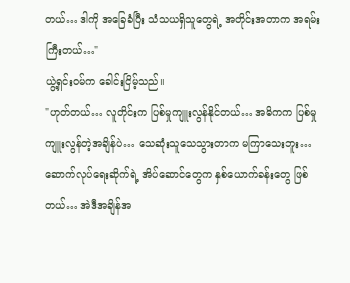တယ်… ဒါကို အခြေခံပြီး သံသယရှိသူတွေရဲ့ အတိုင်းအတာက အရမ်းကြီးတယ်…"
ယွဲ့ရှင်းဝမ်က ခေါင်းငြိမ့်သည်။
"ဟုတ်တယ်… လူတိုင်းက ပြစ်မှုကျူးလွန်နိုင်တယ်… အဓိကက ပြစ်မှုကျူးလွန်တဲ့အချိန်ပဲ… သေဆုံးသူသေသွားတာက မကြာသေးဘူး… ဆောက်လုပ်ရေးဆိုက်ရဲ့ အိပ်ဆောင်တွေက နှစ်ယောက်ခန်းတွေ ဖြစ်တယ်… အဲဒီအချိန်အ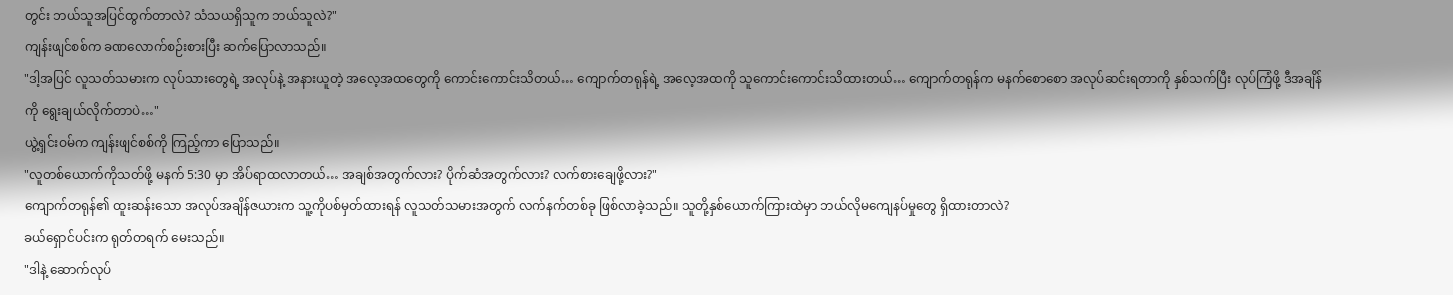တွင်း ဘယ်သူအပြင်ထွက်တာလဲ? သံသယရှိသူက ဘယ်သူလဲ?"
ကျန်းဖျင်စစ်က ခဏလောက်စဉ်းစားပြီး ဆက်ပြောလာသည်။
"ဒါ့အပြင် လူသတ်သမားက လုပ်သားတွေရဲ့ အလုပ်နဲ့ အနားယူတဲ့ အလေ့အထတွေကို ကောင်းကောင်းသိတယ်… ကျောက်တရုန်ရဲ့ အလေ့အထကို သူကောင်းကောင်းသိထားတယ်… ကျောက်တရုန်က မနက်စောစော အလုပ်ဆင်းရတာကို နှစ်သက်ပြီး လုပ်ကြံဖို့ ဒီအချိန်ကို ရွေးချယ်လိုက်တာပဲ…"
ယွဲ့ရှင်းဝမ်က ကျန်းဖျင်စစ်ကို ကြည့်ကာ ပြောသည်။
"လူတစ်ယောက်ကိုသတ်ဖို့ မနက် 5:30 မှာ အိပ်ရာထလာတယ်… အချစ်အတွက်လား? ပိုက်ဆံအတွက်လား? လက်စားချေဖို့လား?"
ကျောက်တရုန်၏ ထူးဆန်းသော အလုပ်အချိန်ဇယားက သူ့ကိုပစ်မှတ်ထားရန် လူသတ်သမားအတွက် လက်နက်တစ်ခု ဖြစ်လာခဲ့သည်။ သူတို့နှစ်ယောက်ကြားထဲမှာ ဘယ်လိုမကျေနပ်မှုတွေ ရှိထားတာလဲ?
ခယ်ရှောင်ပင်းက ရုတ်တရက် မေးသည်။
"ဒါနဲ့ ဆောက်လုပ်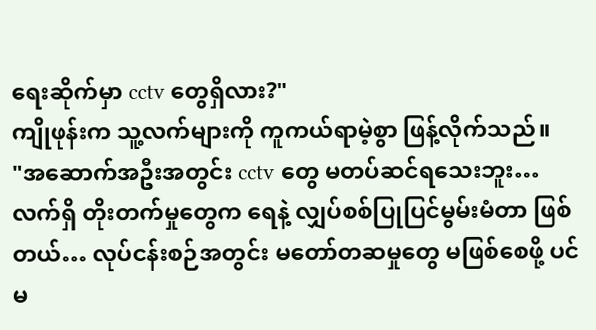ရေးဆိုက်မှာ cctv တွေရှိလား?"
ကျိုဖုန်းက သူ့လက်များကို ကူကယ်ရာမဲ့စွာ ဖြန့်လိုက်သည်။
"အဆောက်အဦးအတွင်း cctv တွေ မတပ်ဆင်ရသေးဘူး… လက်ရှိ တိုးတက်မှုတွေက ရေနဲ့ လျှပ်စစ်ပြုပြင်မွမ်းမံတာ ဖြစ်တယ်… လုပ်ငန်းစဉ်အတွင်း မတော်တဆမှုတွေ မဖြစ်စေဖို့ ပင်မ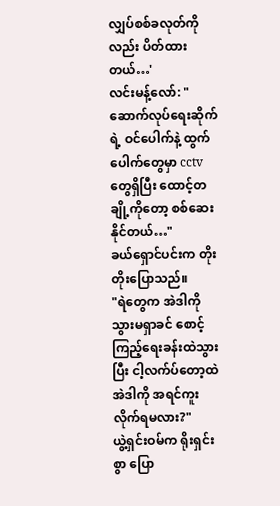လျှပ်စစ်ခလုတ်ကိုလည်း ပိတ်ထားတယ်…'
လင်းမန့်လော်: "ဆောက်လုပ်ရေးဆိုက်ရဲ့ ဝင်ပေါက်နဲ့ ထွက်ပေါက်တွေမှာ cctv တွေရှိပြီး ထောင့်တချို့ကိုတော့ စစ်ဆေးနိုင်တယ်…"
ခယ်ရှောင်ပင်းက တိုးတိုးပြောသည်။
"ရဲတွေက အဲဒါကို သွားမရှာခင် စောင့်ကြည့်ရေးခန်းထဲသွားပြီး ငါ့လက်ပ်တော့ထဲ အဲဒါကို အရင်ကူးလိုက်ရမလား?"
ယွဲ့ရှင်းဝမ်က ရိုးရှင်းစွာ ပြော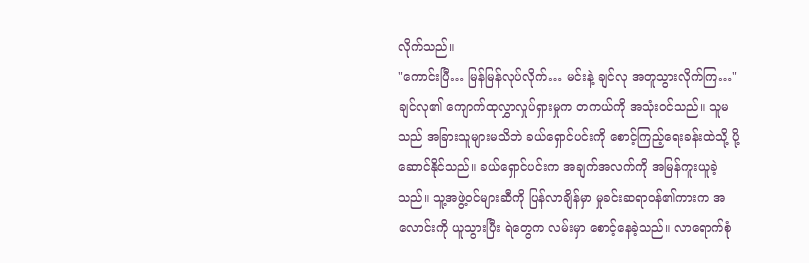လိုက်သည်။
"ကောင်းပြီ… မြန်မြန်လုပ်လိုက်… မင်းနဲ့ ချင်လု အတူသွားလိုက်ကြ…"
ချင်လု၏ ကျောက်ထုလွှာလှုပ်ရှားမှုက တကယ်ကို အသုံးဝင်သည်။ သူမသည် အခြားသူများမသိဘဲ ခယ်ရှောင်ပင်းကို စောင့်ကြည့်ရေးခန်းထဲသို့ ပို့ဆောင်နိုင်သည်။ ခယ်ရှောင်ပင်းက အချက်အလက်ကို အမြန်ကူးယူခဲ့သည်။ သူ့အဖွဲ့ဝင်များဆီကို ပြန်လာချိန်မှာ မှုခင်းဆရာဝန်၏ကားက အလောင်းကို ယူသွားပြီး ရဲတွေက လမ်းမှာ စောင့်နေခဲ့သည်။ လာရောက်စုံ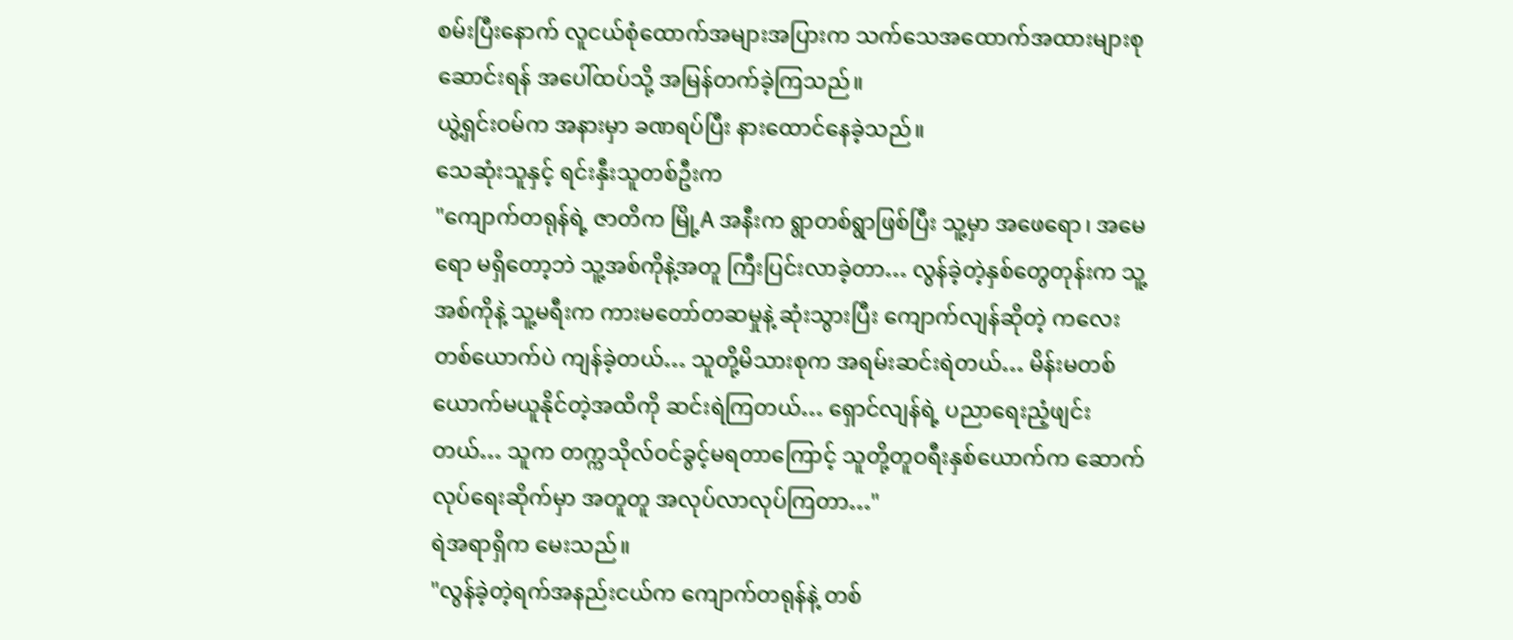စမ်းပြီးနောက် လူငယ်စုံထောက်အများအပြားက သက်သေအထောက်အထားများစုဆောင်းရန် အပေါ်ထပ်သို့ အမြန်တက်ခဲ့ကြသည်။
ယွဲ့ရှင်းဝမ်က အနားမှာ ခဏရပ်ပြီး နားထောင်နေခဲ့သည်။
သေဆုံးသူနှင့် ရင်းနှီးသူတစ်ဦးက
"ကျောက်တရုန်ရဲ့ ဇာတိက မြို့A အနီးက ရွာတစ်ရွာဖြစ်ပြီး သူ့မှာ အဖေရော၊ အမေရော မရှိတော့ဘဲ သူ့အစ်ကိုနဲ့အတူ ကြီးပြင်းလာခဲ့တာ… လွန်ခဲ့တဲ့နှစ်တွေတုန်းက သူ့အစ်ကိုနဲ့ သူ့မရီးက ကားမတော်တဆမှုနဲ့ ဆုံးသွားပြီး ကျောက်လျန်ဆိုတဲ့ ကလေးတစ်ယောက်ပဲ ကျန်ခဲ့တယ်… သူတို့မိသားစုက အရမ်းဆင်းရဲတယ်… မိန်းမတစ်ယောက်မယူနိုင်တဲ့အထိကို ဆင်းရဲကြတယ်… ရှောင်လျန်ရဲ့ ပညာရေးညံ့ဖျင်းတယ်… သူက တက္ကသိုလ်ဝင်ခွင့်မရတာကြောင့် သူတို့တူဝရီးနှစ်ယောက်က ဆောက်လုပ်ရေးဆိုက်မှာ အတူတူ အလုပ်လာလုပ်ကြတာ…"
ရဲအရာရှိက မေးသည်။
"လွန်ခဲ့တဲ့ရက်အနည်းငယ်က ကျောက်တရုန်နဲ့ တစ်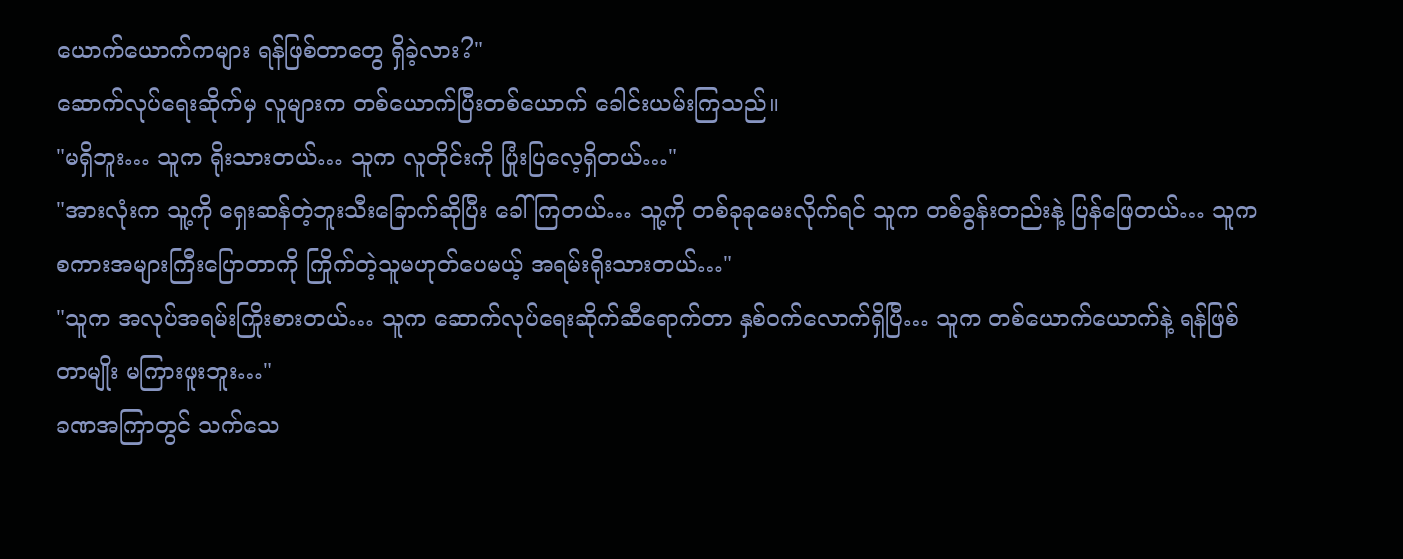ယောက်ယောက်ကများ ရန်ဖြစ်တာတွေ ရှိခဲ့လား?"
ဆောက်လုပ်ရေးဆိုက်မှ လူများက တစ်ယောက်ပြီးတစ်ယောက် ခေါင်းယမ်းကြသည်။
"မရှိဘူး… သူက ရိုးသားတယ်… သူက လူတိုင်းကို ပြုံးပြလေ့ရှိတယ်…"
"အားလုံးက သူ့ကို ရှေးဆန်တဲ့ဘူးသီးခြောက်ဆိုပြီး ခေါ်ကြတယ်… သူ့ကို တစ်ခုခုမေးလိုက်ရင် သူက တစ်ခွန်းတည်းနဲ့ ပြန်ဖြေတယ်… သူက စကားအများကြီးပြောတာကို ကြိုက်တဲ့သူမဟုတ်ပေမယ့် အရမ်းရိုးသားတယ်…"
"သူက အလုပ်အရမ်းကြိုးစားတယ်… သူက ဆောက်လုပ်ရေးဆိုက်ဆီရောက်တာ နှစ်ဝက်လောက်ရှိပြီ… သူက တစ်ယောက်ယောက်နဲ့ ရန်ဖြစ်တာမျိုး မကြားဖူးဘူး…"
ခဏအကြာတွင် သက်သေ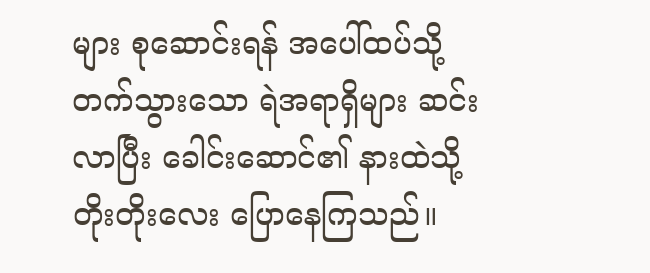များ စုဆောင်းရန် အပေါ်ထပ်သို့ တက်သွားသော ရဲအရာရှိများ ဆင်းလာပြီး ခေါင်းဆောင်၏ နားထဲသို့ တိုးတိုးလေး ပြောနေကြသည်။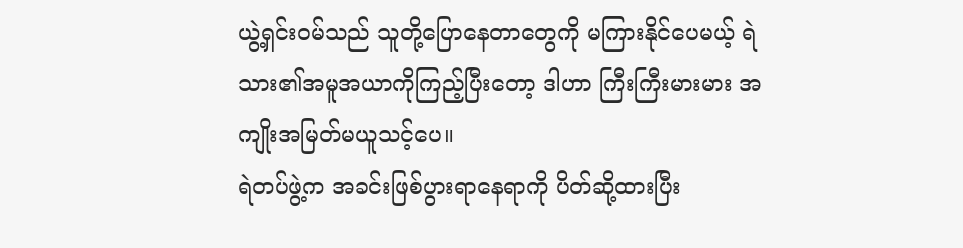ယွဲ့ရှင်းဝမ်သည် သူတို့ပြောနေတာတွေကို မကြားနိုင်ပေမယ့် ရဲသား၏အမူအယာကိုကြည့်ပြီးတော့ ဒါဟာ ကြီးကြီးမားမား အကျိုးအမြတ်မယူသင့်ပေ။
ရဲတပ်ဖွဲ့က အခင်းဖြစ်ပွားရာနေရာကို ပိတ်ဆို့ထားပြီး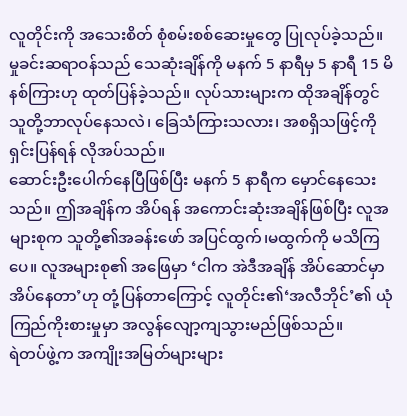လူတိုင်းကို အသေးစိတ် စုံစမ်းစစ်ဆေးမှုတွေ ပြုလုပ်ခဲ့သည်။
မှုခင်းဆရာဝန်သည် သေဆုံးချိန်ကို မနက် 5 နာရီမှ 5 နာရီ 15 မိနစ်ကြားဟု ထုတ်ပြန်ခဲ့သည်။ လုပ်သားများက ထိုအချိန်တွင် သူတို့ဘာလုပ်နေသလဲ၊ ခြေသံကြားသလား၊ အစရှိသဖြင့်ကို ရှင်းပြန်ရန် လိုအပ်သည်။
ဆောင်းဦးပေါက်နေပြီဖြစ်ပြီး မနက် 5 နာရီက မှောင်နေသေးသည်။ ဤအချိန်က အိပ်ရန် အကောင်းဆုံးအချိန်ဖြစ်ပြီး လူအများစုက သူတို့၏အခန်းဖော် အပြင်ထွက်၊မထွက်ကို မသိကြပေ။ လူအများစု၏ အဖြေမှာ ‘ငါက အဲဒီအချိန် အိပ်ဆောင်မှာ အိပ်နေတာ’ဟု တုံ့ပြန်တာကြောင့် လူတိုင်း၏‘အလီဘိုင်’၏ ယုံကြည်ကိုးစားမှုမှာ အလွန်လျော့ကျသွားမည်ဖြစ်သည်။
ရဲတပ်ဖွဲ့က အကျိုးအမြတ်များများ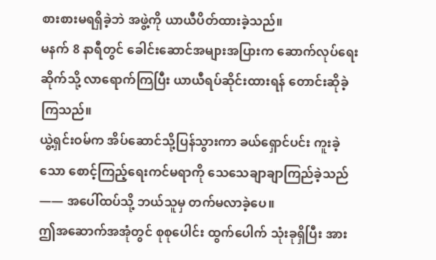စားစားမရရှိခဲ့ဘဲ အဖွဲ့ကို ယာယီပိတ်ထားခဲ့သည်။
မနက် 8 နာရီတွင် ခေါင်းဆောင်အများအပြားက ဆောက်လုပ်ရေးဆိုက်သို့ လာရောက်ကြပြီး ယာယီရပ်ဆိုင်းထားရန် တောင်းဆိုခဲ့ကြသည်။
ယွဲ့ရှင်းဝမ်က အိပ်ဆောင်သို့ပြန်သွားကာ ခယ်ရှောင်ပင်း ကူးခဲ့သော စောင့်ကြည့်ရေးကင်မရာကို သေသေချာချာကြည်ခဲ့သည်—— အပေါ်ထပ်သို့ ဘယ်သူမှ တက်မလာခဲ့ပေ။
ဤအဆောက်အအုံတွင် စုစုပေါင်း ထွက်ပေါက် သုံးခုရှိပြီး အား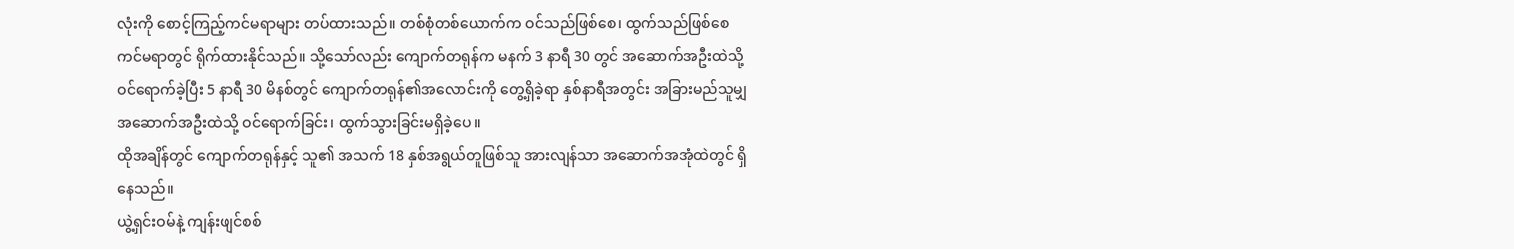လုံးကို စောင့်ကြည့်ကင်မရာများ တပ်ထားသည်။ တစ်စုံတစ်ယောက်က ဝင်သည်ဖြစ်စေ၊ ထွက်သည်ဖြစ်စေ ကင်မရာတွင် ရိုက်ထားနိုင်သည်။ သို့သော်လည်း ကျောက်တရုန်က မနက် 3 နာရီ 30 တွင် အဆောက်အဦးထဲသို့ ဝင်ရောက်ခဲ့ပြီး 5 နာရီ 30 မိနစ်တွင် ကျောက်တရုန်၏အလောင်းကို တွေ့ရှိခဲ့ရာ နှစ်နာရီအတွင်း အခြားမည်သူမျှ အဆောက်အဦးထဲသို့ ဝင်ရောက်ခြင်း၊ ထွက်သွားခြင်းမရှိခဲ့ပေ။
ထိုအချိန်တွင် ကျောက်တရုန်နှင့် သူ၏ အသက် 18 နှစ်အရွယ်တူဖြစ်သူ အားလျန်သာ အဆောက်အအုံထဲတွင် ရှိနေသည်။
ယွဲ့ရှင်းဝမ်နဲ့ ကျန်းဖျင်စစ်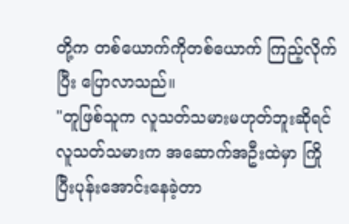တို့က တစ်ယောက်ကိုတစ်ယောက် ကြည့်လိုက်ပြီး ပြောလာသည်။
"တူဖြစ်သူက လူသတ်သမားမဟုတ်ဘူးဆိုရင် လူသတ်သမားက အဆောက်အဦးထဲမှာ ကြိုပြီးပုန်းအောင်းနေခဲ့တာ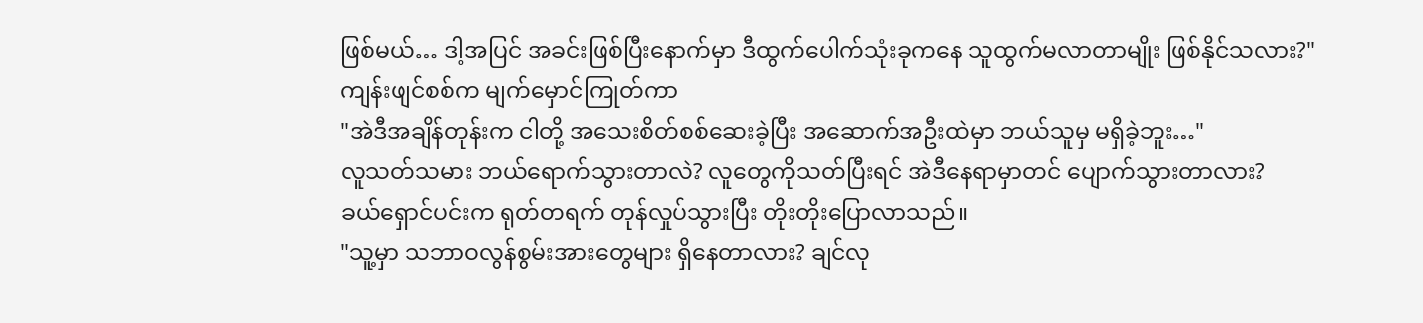ဖြစ်မယ်… ဒါ့အပြင် အခင်းဖြစ်ပြီးနောက်မှာ ဒီထွက်ပေါက်သုံးခုကနေ သူထွက်မလာတာမျိုး ဖြစ်နိုင်သလား?"
ကျန်းဖျင်စစ်က မျက်မှောင်ကြုတ်ကာ
"အဲဒီအချိန်တုန်းက ငါတို့ အသေးစိတ်စစ်ဆေးခဲ့ပြီး အဆောက်အဦးထဲမှာ ဘယ်သူမှ မရှိခဲ့ဘူး…"
လူသတ်သမား ဘယ်ရောက်သွားတာလဲ? လူတွေကိုသတ်ပြီးရင် အဲဒီနေရာမှာတင် ပျောက်သွားတာလား?
ခယ်ရှောင်ပင်းက ရုတ်တရက် တုန်လှုပ်သွားပြီး တိုးတိုးပြောလာသည်။
"သူ့မှာ သဘာဝလွန်စွမ်းအားတွေများ ရှိနေတာလား? ချင်လု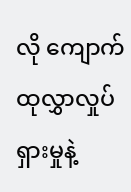လို ကျောက်ထုလွှာလှုပ်ရှားမှုနဲ့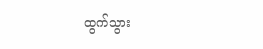ထွက်သွား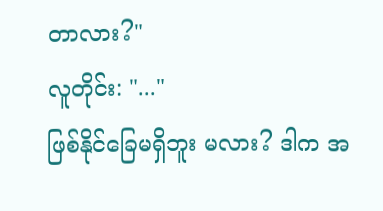တာလား?"
လူတိုင်း: "..."
ဖြစ်နိုင်ခြေမရှိဘူး မလား? ဒါက အ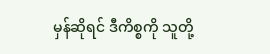မှန်ဆိုရင် ဒီကိစ္စကို သူတို့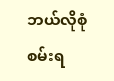ဘယ်လိုစုံစမ်းရ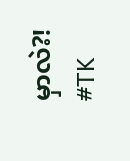မှာလဲ?!
#TK